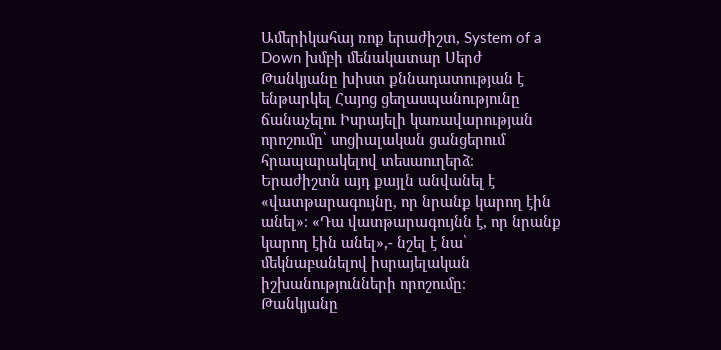Ամերիկահայ ռոք երաժիշտ, System of a Down խմբի մենակատար Սերժ Թանկյանը խիստ քննադատության է ենթարկել Հայոց ցեղասպանությունը ճանաչելու Իսրայելի կառավարության որոշումը՝ սոցիալական ցանցերում հրապարակելով տեսաուղերձ։
Երաժիշտն այդ քայլն անվանել է «վատթարագույնը, որ նրանք կարող էին անել»։ «Դա վատթարագույնն է, որ նրանք կարող էին անել»,- նշել է նա՝ մեկնաբանելով իսրայելական իշխանությունների որոշումը։
Թանկյանը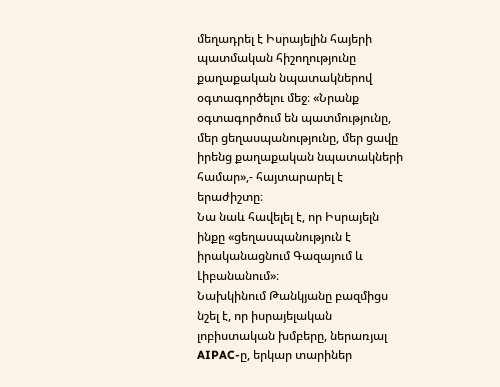մեղադրել է Իսրայելին հայերի պատմական հիշողությունը քաղաքական նպատակներով օգտագործելու մեջ։ «Նրանք օգտագործում են պատմությունը, մեր ցեղասպանությունը, մեր ցավը իրենց քաղաքական նպատակների համար»,- հայտարարել է երաժիշտը։
Նա նաև հավելել է, որ Իսրայելն ինքը «ցեղասպանություն է իրականացնում Գազայում և Լիբանանում»։
Նախկինում Թանկյանը բազմիցս նշել է, որ իսրայելական լոբիստական խմբերը, ներառյալ AIPAC-ը, երկար տարիներ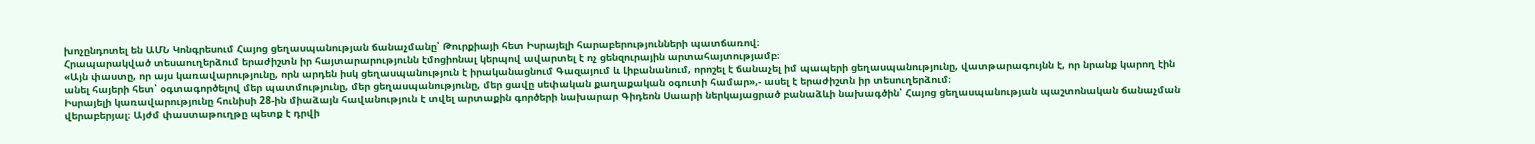խոչընդոտել են ԱՄՆ Կոնգրեսում Հայոց ցեղասպանության ճանաչմանը՝ Թուրքիայի հետ Իսրայելի հարաբերությունների պատճառով։
Հրապարակված տեսաուղերձում երաժիշտն իր հայտարարությունն էմոցիոնալ կերպով ավարտել է ոչ ցենզուրային արտահայտությամբ։
«Այն փաստը, որ այս կառավարությունը, որն արդեն իսկ ցեղասպանություն է իրականացնում Գազայում և Լիբանանում, որոշել է ճանաչել իմ պապերի ցեղասպանությունը, վատթարագույնն է, որ նրանք կարող էին անել հայերի հետ՝ օգտագործելով մեր պատմությունը, մեր ցեղասպանությունը, մեր ցավը սեփական քաղաքական օգուտի համար»,- ասել է երաժիշտն իր տեսուղերձում։
Իսրայելի կառավարությունը հունիսի 28-ին միաձայն հավանություն է տվել արտաքին գործերի նախարար Գիդեոն Սաարի ներկայացրած բանաձևի նախագծին՝ Հայոց ցեղասպանության պաշտոնական ճանաչման վերաբերյալ։ Այժմ փաստաթուղթը պետք է դրվի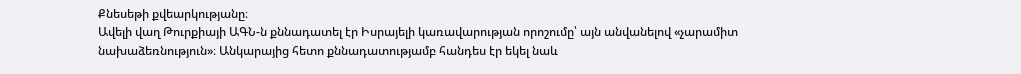Քնեսեթի քվեարկությանը։
Ավելի վաղ Թուրքիայի ԱԳՆ-ն քննադատել էր Իսրայելի կառավարության որոշումը՝ այն անվանելով «չարամիտ նախաձեռնություն»։ Անկարայից հետո քննադատությամբ հանդես էր եկել նաև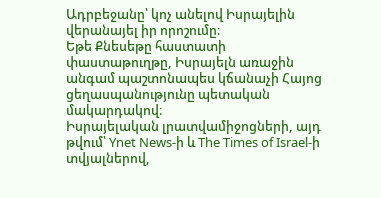Ադրբեջանը՝ կոչ անելով Իսրայելին վերանայել իր որոշումը։
Եթե Քնեսեթը հաստատի փաստաթուղթը, Իսրայելն առաջին անգամ պաշտոնապես կճանաչի Հայոց ցեղասպանությունը պետական մակարդակով։
Իսրայելական լրատվամիջոցների, այդ թվում՝ Ynet News-ի և The Times of Israel-ի տվյալներով,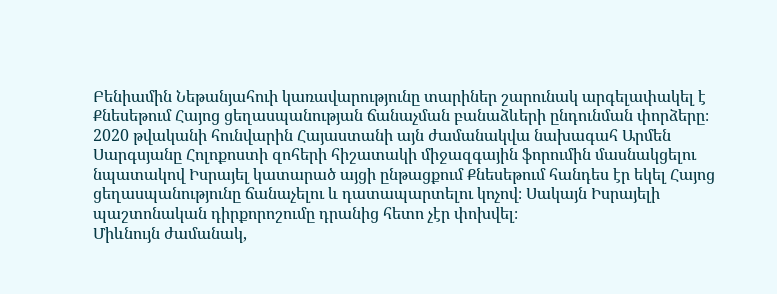Բենիամին Նեթանյահուի կառավարությունը տարիներ շարունակ արգելափակել է Քնեսեթում Հայոց ցեղասպանության ճանաչման բանաձևերի ընդունման փորձերը։
2020 թվականի հունվարին Հայաստանի այն ժամանակվա նախագահ Արմեն Սարգսյանը Հոլոքոստի զոհերի հիշատակի միջազգային ֆորումին մասնակցելու նպատակով Իսրայել կատարած այցի ընթացքում Քնեսեթում հանդես էր եկել Հայոց ցեղասպանությունը ճանաչելու և դատապարտելու կոչով։ Սակայն Իսրայելի պաշտոնական դիրքորոշումը դրանից հետո չէր փոխվել։
Միևնույն ժամանակ,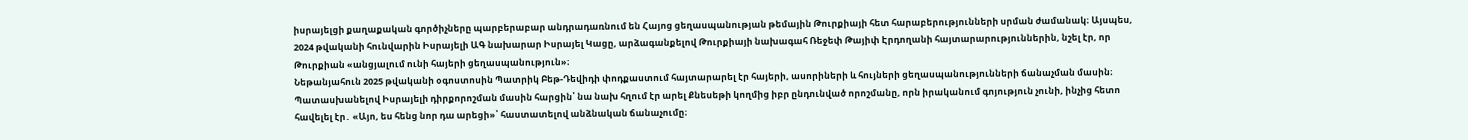իսրայելցի քաղաքական գործիչները պարբերաբար անդրադառնում են Հայոց ցեղասպանության թեմային Թուրքիայի հետ հարաբերությունների սրման ժամանակ։ Այսպես, 2024 թվականի հունվարին Իսրայելի ԱԳ նախարար Իսրայել Կացը, արձագանքելով Թուրքիայի նախագահ Ռեջեփ Թայիփ Էրդողանի հայտարարություններին, նշել էր, որ Թուրքիան «անցյալում ունի հայերի ցեղասպանություն»։
Նեթանյահուն 2025 թվականի օգոստոսին Պատրիկ Բեթ-Դեվիդի փոդքաստում հայտարարել էր հայերի, ասորիների և հույների ցեղասպանությունների ճանաչման մասին։ Պատասխանելով Իսրայելի դիրքորոշման մասին հարցին՝ նա նախ հղում էր արել Քնեսեթի կողմից իբր ընդունված որոշմանը, որն իրականում գոյություն չունի, ինչից հետո հավելել էր․ «Այո, ես հենց նոր դա արեցի»՝ հաստատելով անձնական ճանաչումը։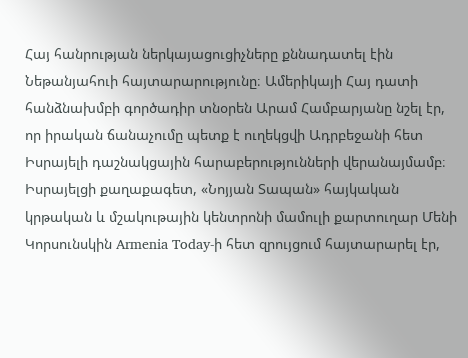Հայ հանրության ներկայացուցիչները քննադատել էին Նեթանյահուի հայտարարությունը։ Ամերիկայի Հայ դատի հանձնախմբի գործադիր տնօրեն Արամ Համբարյանը նշել էր, որ իրական ճանաչումը պետք է ուղեկցվի Ադրբեջանի հետ Իսրայելի դաշնակցային հարաբերությունների վերանայմամբ։
Իսրայելցի քաղաքագետ, «Նոյյան Տապան» հայկական կրթական և մշակութային կենտրոնի մամուլի քարտուղար Մենի Կորսունսկին Armenia Today-ի հետ զրույցում հայտարարել էր,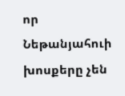որ Նեթանյահուի խոսքերը չեն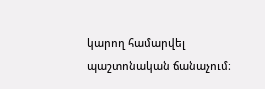կարող համարվել պաշտոնական ճանաչում։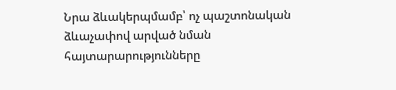Նրա ձևակերպմամբ՝ ոչ պաշտոնական ձևաչափով արված նման հայտարարությունները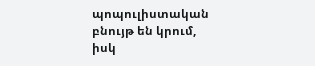պոպուլիստական բնույթ են կրում, իսկ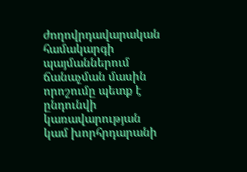ժողովրդավարական համակարգի պայմաններում ճանաչման մասին որոշումը պետք է ընդունվի կառավարության կամ խորհրդարանի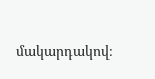մակարդակով։